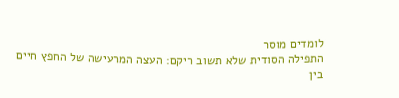לומדים מוסר
התפילה הסודית שלא תשוב ריקם: העצה המרעישה של החפץ חיים
בין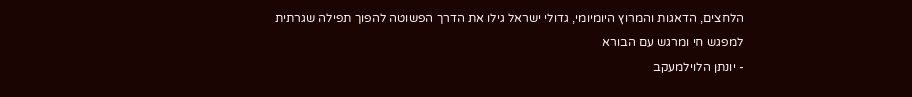הלחצים, הדאגות והמרוץ היומיומי, גדולי ישראל גילו את הדרך הפשוטה להפוך תפילה שגרתית למפגש חי ומרגש עם הבורא
- יונתן הלוילמעקב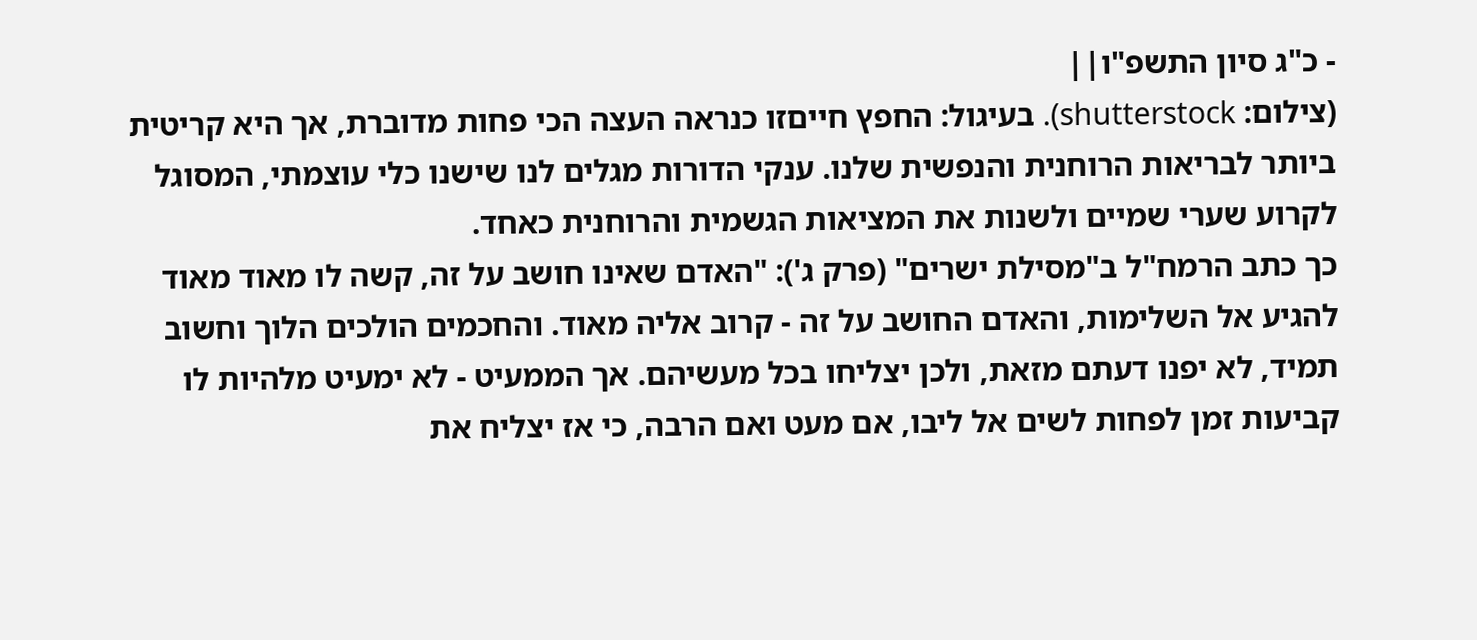- כ"ג סיון התשפ"ו||
(צילום: shutterstock). בעיגול: החפץ חייםזו כנראה העצה הכי פחות מדוברת, אך היא קריטית ביותר לבריאות הרוחנית והנפשית שלנו. ענקי הדורות מגלים לנו שישנו כלי עוצמתי, המסוגל לקרוע שערי שמיים ולשנות את המציאות הגשמית והרוחנית כאחד.
כך כתב הרמח"ל ב"מסילת ישרים" (פרק ג'): "האדם שאינו חושב על זה, קשה לו מאוד מאוד להגיע אל השלימות, והאדם החושב על זה - קרוב אליה מאוד. והחכמים הולכים הלוך וחשוב תמיד, לא יפנו דעתם מזאת, ולכן יצליחו בכל מעשיהם. אך הממעיט - לא ימעיט מלהיות לו קביעות זמן לפחות לשים אל ליבו, אם מעט ואם הרבה, כי אז יצליח את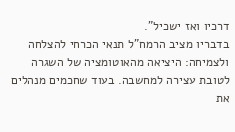דרכיו ואז ישכיל".
בדבריו מציב הרמח"ל תנאי הכרחי להצלחה ולצמיחה: היציאה מהאוטומציה של השגרה לטובת עצירה למחשבה. בעוד שחכמים מנהלים את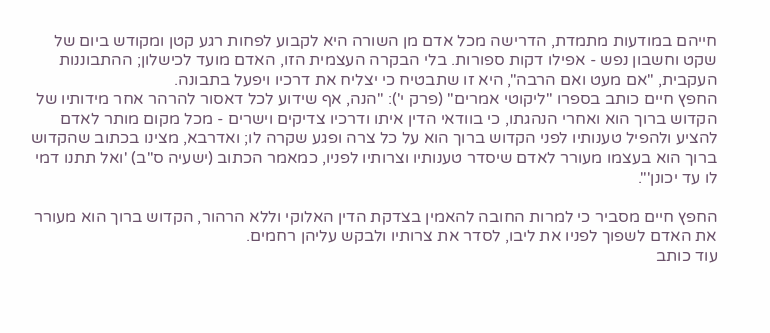חייהם במודעות מתמדת, הדרישה מכל אדם מן השורה היא לקבוע לפחות רגע קטן ומקודש ביום של שקט וחשבון נפש - אפילו דקות ספורות. בלי הבקרה העצמית הזו, האדם מועד לכישלון; ההתבוננות העקבית, "אם מעט ואם הרבה", היא זו שתבטיח כי יצליח את דרכיו ויפעל בתבונה.
החפץ חיים כותב בספרו "ליקוטי אמרים" (פרק י'): "הנה, אף שידוע לכל דאסור להרהר אחר מידותיו של הקדוש ברוך הוא ואחרי הנהגתו, כי בוודאי הדין איתו ודרכיו צדיקים וישרים - מכל מקום מותר לאדם להציע ולהפיל טענותיו לפני הקדוש ברוך הוא על כל צרה ופגע שקרה לו; ואדרבא, מצינו בכתוב שהקדוש ברוך הוא בעצמו מעורר לאדם שיסדר טענותיו וצרותיו לפניו, כמאמר הכתוב (ישעיה ס"ב) 'ואל תתנו דמי לו עד יכונן'".

החפץ חיים מסביר כי למרות החובה להאמין בצדקת הדין האלוקי וללא הרהור, הקדוש ברוך הוא מעורר את האדם לשפוך לפניו את ליבו, לסדר את צרותיו ולבקש עליהן רחמים.
עוד כותב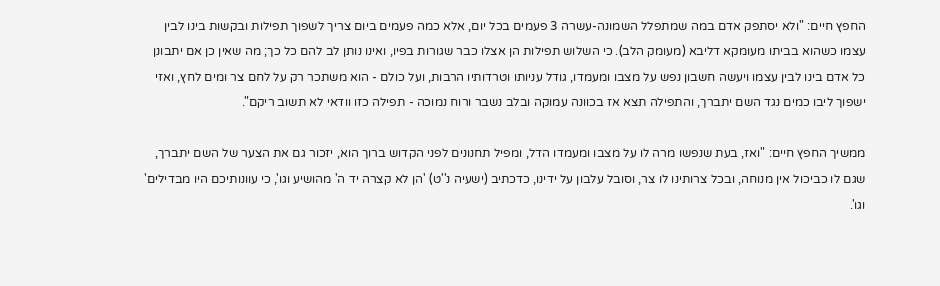החפץ חיים: "ולא יסתפק אדם במה שמתפלל השמונה-עשרה 3 פעמים בכל יום, אלא כמה פעמים ביום צריך לשפוך תפילות ובקשות בינו לבין עצמו כשהוא בביתו מעומקא דליבא (מעומק הלב). כי השלוש תפילות הן אצלו כבר שגורות בפיו, ואינו נותן לב להם כל כך; מה שאין כן אם יתבונן כל אדם בינו לבין עצמו ויעשה חשבון נפש על מצבו ומעמדו, גודל עניותו וטרדותיו הרבות, ועל כולם - הוא משתכר רק על לחם צר ומים לחץ, ואזי ישפוך ליבו כמים נגד השם יתברך, והתפילה תצא אז בכוונה עמוקה ובלב נשבר ורוח נמוכה - תפילה כזו וודאי לא תשוב ריקם".

ממשיך החפץ חיים: "ואז, בעת שנפשו מרה לו על מצבו ומעמדו הדל, ומפיל תחנונים לפני הקדוש ברוך הוא, יזכור גם את הצער של השם יתברך, שגם לו כביכול אין מנוחה, ובכל צרותינו לו צר, וסובל עלבון על ידינו, כדכתיב (ישעיה נ''ט) 'הן לא קצרה יד ה' מהושיע וגו', כי עוונותיכם היו מבדילים' וגו'.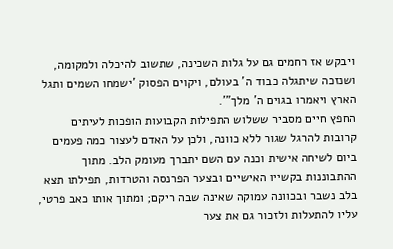ויבקש אז רחמים גם על גלות השכינה, שתשוב להיכלה ולמקומה, ושנזכה שיתגלה כבוד ה' בעולם, ויקוים הפסוק 'ישמחו השמים ותגל הארץ ויאמרו בגוים ה' מלך"'.
החפץ חיים מסביר ששלוש התפילות הקבועות הופכות לעיתים קרובות להרגל שגור ללא כוונה, ולכן על האדם לעצור כמה פעמים ביום לשיחה אישית וכנה עם השם יתברך מעומק הלב. מתוך ההתבוננות בקשייו האישיים ובצער הפרנסה והטרדות, תפילתו תצא בלב נשבר ובכוונה עמוקה שאינה שבה ריקם; ומתוך אותו כאב פרטי, עליו להתעלות ולזכור גם את צער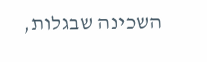השכינה שבגלות,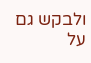ולבקש גם על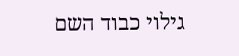גילוי כבוד השם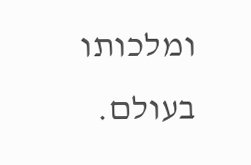ומלכותו בעולם.